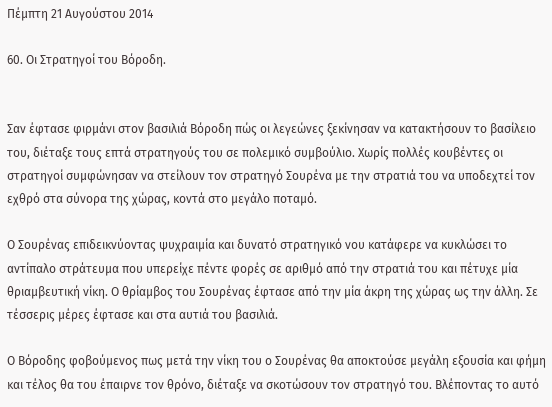Πέμπτη 21 Αυγούστου 2014

60. Οι Στρατηγοί του Βόροδη.


Σαν έφτασε φιρμάνι στον βασιλιά Βόροδη πώς οι λεγεώνες ξεκίνησαν να κατακτήσουν το βασίλειο του, διέταξε τους επτά στρατηγούς του σε πολεμικό συμβούλιο. Χωρίς πολλές κουβέντες οι στρατηγοί συμφώνησαν να στείλουν τον στρατηγό Σουρένα με την στρατιά του να υποδεχτεί τον εχθρό στα σύνορα της χώρας, κοντά στο μεγάλο ποταμό.

Ο Σουρένας επιδεικνύοντας ψυχραιμία και δυνατό στρατηγικό νου κατάφερε να κυκλώσει το αντίπαλο στράτευμα που υπερείχε πέντε φορές σε αριθμό από την στρατιά του και πέτυχε μία θριαμβευτική νίκη. Ο θρίαμβος του Σουρένας έφτασε από την μία άκρη της χώρας ως την άλλη. Σε τέσσερις μέρες έφτασε και στα αυτιά του βασιλιά.

Ο Βόροδης φοβούμενος πως μετά την νίκη του ο Σουρένας θα αποκτούσε μεγάλη εξουσία και φήμη και τέλος θα του έπαιρνε τον θρόνο, διέταξε να σκοτώσουν τον στρατηγό του. Βλέποντας το αυτό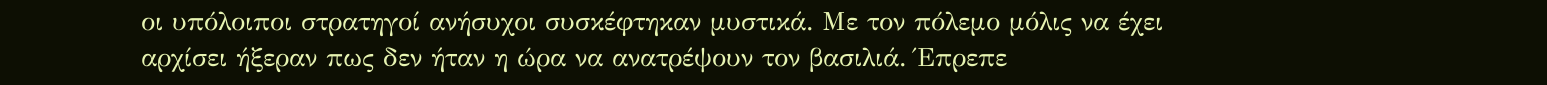οι υπόλοιποι στρατηγοί ανήσυχοι συσκέφτηκαν μυστικά. Με τον πόλεμο μόλις να έχει αρχίσει ήξεραν πως δεν ήταν η ώρα να ανατρέψουν τον βασιλιά. Έπρεπε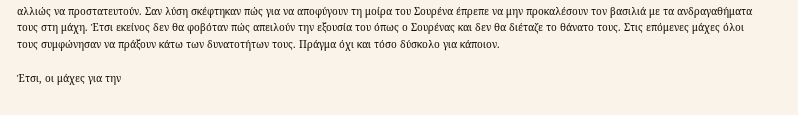αλλιώς να προστατευτούν. Σαν λύση σκέφτηκαν πώς για να αποφύγουν τη μοίρα του Σουρένα έπρεπε να μην προκαλέσουν τον βασιλιά με τα ανδραγαθήματα τους στη μάχη. Έτσι εκείνος δεν θα φοβόταν πώς απειλούν την εξουσία του όπως ο Σουρένας και δεν θα διέταζε το θάνατο τους. Στις επόμενες μάχες όλοι τους συμφώνησαν να πράξουν κάτω των δυνατοτήτων τους. Πράγμα όχι και τόσο δύσκολο για κάποιον.

Έτσι, οι μάχες για την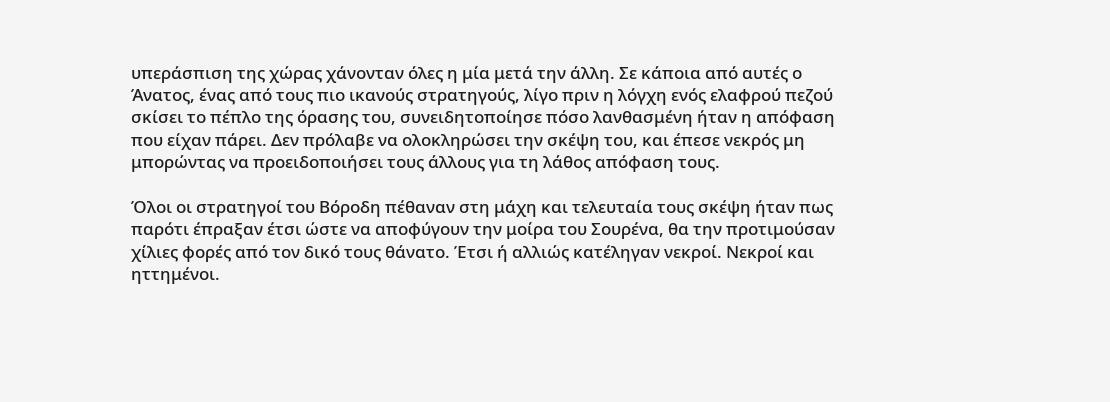υπεράσπιση της χώρας χάνονταν όλες η μία μετά την άλλη. Σε κάποια από αυτές ο Άνατος, ένας από τους πιο ικανούς στρατηγούς, λίγο πριν η λόγχη ενός ελαφρού πεζού σκίσει το πέπλο της όρασης του, συνειδητοποίησε πόσο λανθασμένη ήταν η απόφαση που είχαν πάρει. Δεν πρόλαβε να ολοκληρώσει την σκέψη του, και έπεσε νεκρός μη μπορώντας να προειδοποιήσει τους άλλους για τη λάθος απόφαση τους.

Όλοι οι στρατηγοί του Βόροδη πέθαναν στη μάχη και τελευταία τους σκέψη ήταν πως παρότι έπραξαν έτσι ώστε να αποφύγουν την μοίρα του Σουρένα, θα την προτιμούσαν χίλιες φορές από τον δικό τους θάνατο. Έτσι ή αλλιώς κατέληγαν νεκροί. Νεκροί και ηττημένοι.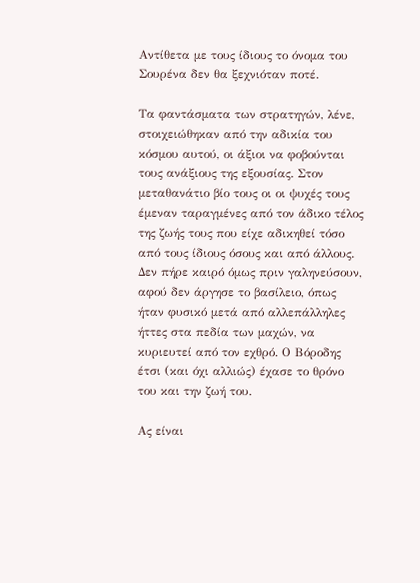Αντίθετα με τους ίδιους το όνομα του Σουρένα δεν θα ξεχνιόταν ποτέ.

Τα φαντάσματα των στρατηγών, λένε, στοιχειώθηκαν από την αδικία του κόσμου αυτού, οι άξιοι να φοβούνται τους ανάξιους της εξουσίας. Στον μεταθανάτιο βίο τους οι οι ψυχές τους έμεναν ταραγμένες από τον άδικο τέλος της ζωής τους που είχε αδικηθεί τόσο από τους ίδιους όσους και από άλλους. Δεν πήρε καιρό όμως πριν γαληνεύσουν, αφού δεν άργησε το βασίλειο, όπως ήταν φυσικό μετά από αλλεπάλληλες ήττες στα πεδία των μαχών, να κυριευτεί από τον εχθρό. Ο Βόροδης έτσι (και όχι αλλιώς) έχασε το θρόνο του και την ζωή του.

Ας είναι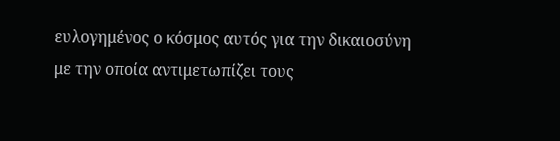ευλογημένος ο κόσμος αυτός για την δικαιοσύνη με την οποία αντιμετωπίζει τους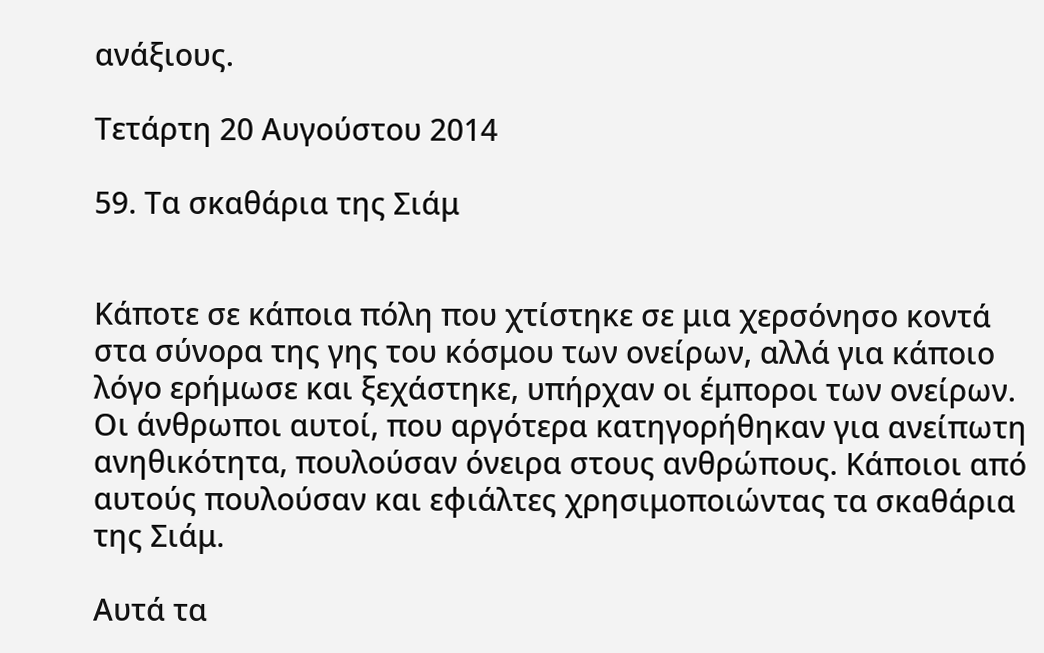ανάξιους.

Τετάρτη 20 Αυγούστου 2014

59. Τα σκαθάρια της Σιάμ


Κάποτε σε κάποια πόλη που χτίστηκε σε μια χερσόνησο κοντά στα σύνορα της γης του κόσμου των ονείρων, αλλά για κάποιο λόγο ερήμωσε και ξεχάστηκε, υπήρχαν οι έμποροι των ονείρων. Οι άνθρωποι αυτοί, που αργότερα κατηγορήθηκαν για ανείπωτη ανηθικότητα, πουλούσαν όνειρα στους ανθρώπους. Κάποιοι από αυτούς πουλούσαν και εφιάλτες χρησιμοποιώντας τα σκαθάρια της Σιάμ.

Αυτά τα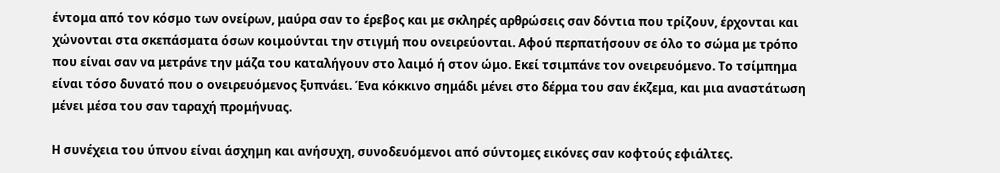έντομα από τον κόσμο των ονείρων, μαύρα σαν το έρεβος και με σκληρές αρθρώσεις σαν δόντια που τρίζουν, έρχονται και χώνονται στα σκεπάσματα όσων κοιμούνται την στιγμή που ονειρεύονται. Αφού περπατήσουν σε όλο το σώμα με τρόπο που είναι σαν να μετράνε την μάζα του καταλήγουν στο λαιμό ή στον ώμο. Εκεί τσιμπάνε τον ονειρευόμενο. Το τσίμπημα είναι τόσο δυνατό που ο ονειρευόμενος ξυπνάει. Ένα κόκκινο σημάδι μένει στο δέρμα του σαν έκζεμα, και μια αναστάτωση μένει μέσα του σαν ταραχή προμήνυας.

Η συνέχεια του ύπνου είναι άσχημη και ανήσυχη, συνοδευόμενοι από σύντομες εικόνες σαν κοφτούς εφιάλτες.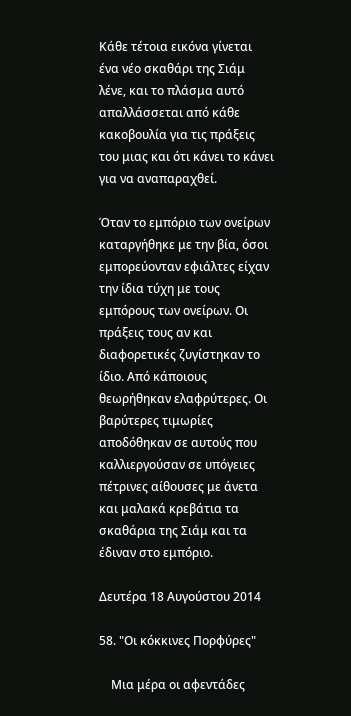Κάθε τέτοια εικόνα γίνεται ένα νέο σκαθάρι της Σιάμ λένε, και το πλάσμα αυτό απαλλάσσεται από κάθε κακοβουλία για τις πράξεις του μιας και ότι κάνει το κάνει για να αναπαραχθεί.

Όταν το εμπόριο των ονείρων καταργήθηκε με την βία, όσοι εμπορεύονταν εφιάλτες είχαν την ίδια τύχη με τους εμπόρους των ονείρων. Οι πράξεις τους αν και διαφορετικές ζυγίστηκαν το ίδιο. Από κάποιους θεωρήθηκαν ελαφρύτερες. Οι βαρύτερες τιμωρίες αποδόθηκαν σε αυτούς που καλλιεργούσαν σε υπόγειες πέτρινες αίθουσες με άνετα και μαλακά κρεβάτια τα σκαθάρια της Σιάμ και τα έδιναν στο εμπόριο.

Δευτέρα 18 Αυγούστου 2014

58. "Οι κόκκινες Πορφύρες"

    Μια μέρα οι αφεντάδες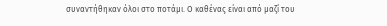συναντήθηκαν όλοι στο ποτάμι. Ο καθένας είναι από μαζί του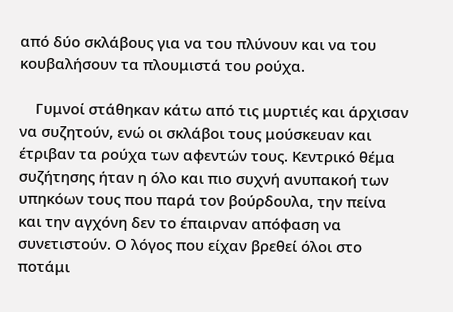από δύο σκλάβους για να του πλύνουν και να του κουβαλήσουν τα πλουμιστά του ρούχα.

    Γυμνοί στάθηκαν κάτω από τις μυρτιές και άρχισαν να συζητούν, ενώ οι σκλάβοι τους μούσκευαν και έτριβαν τα ρούχα των αφεντών τους. Κεντρικό θέμα συζήτησης ήταν η όλο και πιο συχνή ανυπακοή των υπηκόων τους που παρά τον βούρδουλα, την πείνα και την αγχόνη δεν το έπαιρναν απόφαση να συνετιστούν. Ο λόγος που είχαν βρεθεί όλοι στο ποτάμι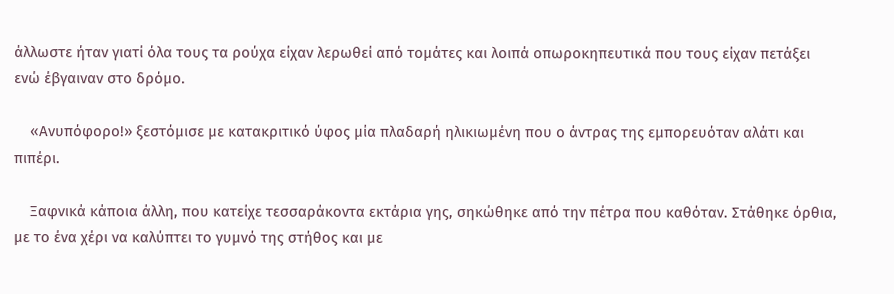άλλωστε ήταν γιατί όλα τους τα ρούχα είχαν λερωθεί από τομάτες και λοιπά οπωροκηπευτικά που τους είχαν πετάξει ενώ έβγαιναν στο δρόμο.

    «Ανυπόφορο!» ξεστόμισε με κατακριτικό ύφος μία πλαδαρή ηλικιωμένη που ο άντρας της εμπορευόταν αλάτι και πιπέρι.

    Ξαφνικά κάποια άλλη, που κατείχε τεσσαράκοντα εκτάρια γης, σηκώθηκε από την πέτρα που καθόταν. Στάθηκε όρθια, με το ένα χέρι να καλύπτει το γυμνό της στήθος και με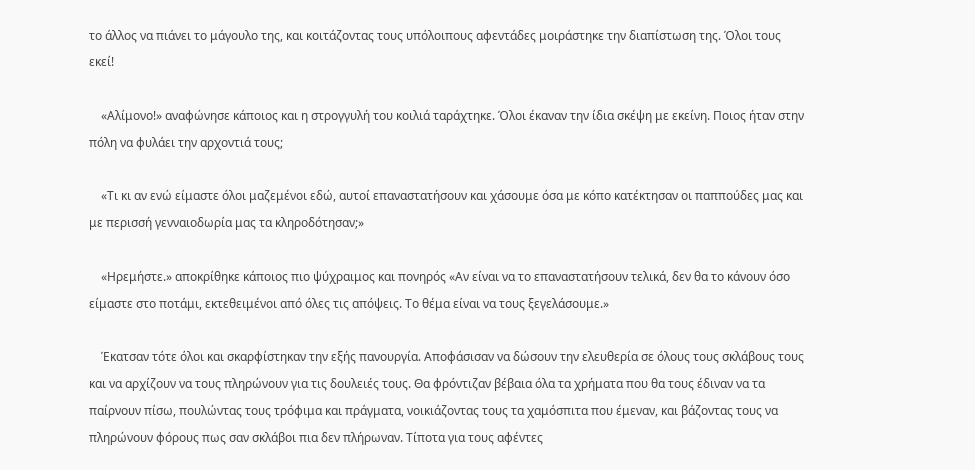το άλλος να πιάνει το μάγουλο της, και κοιτάζοντας τους υπόλοιπους αφεντάδες μοιράστηκε την διαπίστωση της. Όλοι τους εκεί!

    «Αλίμονο!» αναφώνησε κάποιος και η στρογγυλή του κοιλιά ταράχτηκε. Όλοι έκαναν την ίδια σκέψη με εκείνη. Ποιος ήταν στην πόλη να φυλάει την αρχοντιά τους;

    «Τι κι αν ενώ είμαστε όλοι μαζεμένοι εδώ, αυτοί επαναστατήσουν και χάσουμε όσα με κόπο κατέκτησαν οι παππούδες μας και με περισσή γενναιοδωρία μας τα κληροδότησαν;»

    «Ηρεμήστε.» αποκρίθηκε κάποιος πιο ψύχραιμος και πονηρός «Αν είναι να το επαναστατήσουν τελικά, δεν θα το κάνουν όσο είμαστε στο ποτάμι, εκτεθειμένοι από όλες τις απόψεις. Το θέμα είναι να τους ξεγελάσουμε.»

    Έκατσαν τότε όλοι και σκαρφίστηκαν την εξής πανουργία. Αποφάσισαν να δώσουν την ελευθερία σε όλους τους σκλάβους τους και να αρχίζουν να τους πληρώνουν για τις δουλειές τους. Θα φρόντιζαν βέβαια όλα τα χρήματα που θα τους έδιναν να τα παίρνουν πίσω, πουλώντας τους τρόφιμα και πράγματα, νοικιάζοντας τους τα χαμόσπιτα που έμεναν, και βάζοντας τους να πληρώνουν φόρους πως σαν σκλάβοι πια δεν πλήρωναν. Τίποτα για τους αφέντες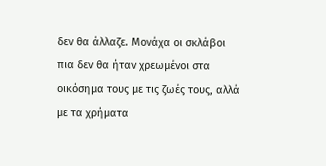δεν θα άλλαζε. Μονάχα οι σκλάβοι πια δεν θα ήταν χρεωμένοι στα οικόσημα τους με τις ζωές τους, αλλά με τα χρήματα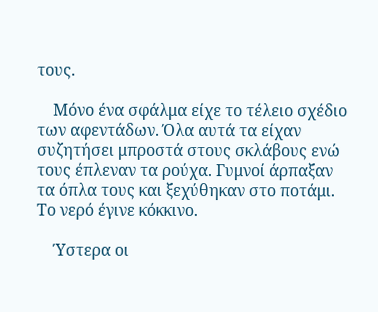τους.

    Μόνο ένα σφάλμα είχε το τέλειο σχέδιο των αφεντάδων. Όλα αυτά τα είχαν συζητήσει μπροστά στους σκλάβους ενώ τους έπλεναν τα ρούχα. Γυμνοί άρπαξαν τα όπλα τους και ξεχύθηκαν στο ποτάμι. Το νερό έγινε κόκκινο.

    Ύστερα οι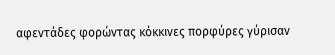αφεντάδες φορώντας κόκκινες πορφύρες γύρισαν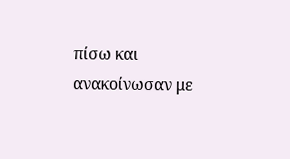πίσω και ανακοίνωσαν με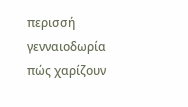περισσή γενναιοδωρία πώς χαρίζουν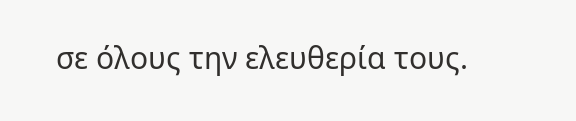σε όλους την ελευθερία τους.